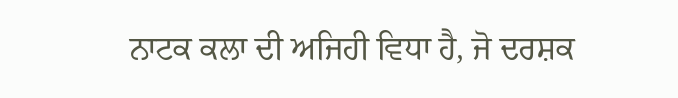ਨਾਟਕ ਕਲਾ ਦੀ ਅਜਿਹੀ ਵਿਧਾ ਹੈ, ਜੋ ਦਰਸ਼ਕ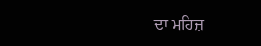ਦਾ ਮਹਿਜ਼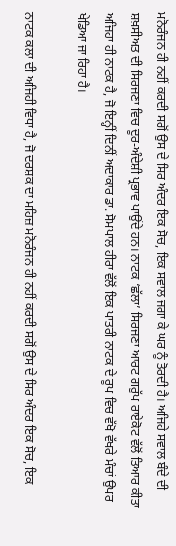ਮਨੋਰੰਜਨ ਹੀ ਨਹੀਂ ਕਰਦੀ ਸਗੋਂ ਉਸ ਦੇ ਸਿਰ ਅੰਦਰ ਇਕ ਸੋਚ, ਇਕ ਸਵਾਲ ਜਗਾ ਕੇ ਘਰ ਨੂੰ ਤੋਰਦੀ ਹੈ। ਅਜਿਹੇ ਸਵਾਲ ਬੰਦੇ ਦੀ ਸ਼ਖ਼ਸੀਅਤ ਦੀ ਸਿਰਜਣਾ ਵਿਚ ਦੂਰ-ਅੰਦੇਸ਼ੀ ਪ੍ਰਭਾਵ ਪਾਉਂਦੇ ਹਨ। ਨਾਟਕ ‘ਛੱਲਾ’ ਸਿਰਜਣਾ ਆਰਟ ਗਰੁੱਪ ਰਾਏਕੋਟ ਵੱਲੋਂ ਤਿਆਰ ਕੀਤਾ ਅਜਿਹਾ ਹੀ ਨਾਟਕ ਹੈ, ਜੋ ਇਨ੍ਹੀਂ ਦਿਨੀਂ ਅਦਾਕਾਰ ਡਾ. ਸੋਮਪਾਲ ਹੀਰਾ ਵੱਲੋਂ ਇਕ ਪਾਤਰੀ ਨਾਟਕ ਦੇ ਰੂਪ ਵਿਚ ਵੱਖੋ ਵੱਖਰੇ ਮੰਚਾਂ ਉਪਰ ਖੇਡਿਆ ਜਾ ਰਿਹਾ ਹੈ।

ਨਾਟਕ ਕਲਾ ਦੀ ਅਜਿਹੀ ਵਿਧਾ ਹੈ, ਜੋ ਦਰਸ਼ਕ ਦਾ ਮਹਿਜ਼ ਮਨੋਰੰਜਨ ਹੀ ਨਹੀਂ ਕਰਦੀ ਸਗੋਂ ਉਸ ਦੇ ਸਿਰ ਅੰਦਰ ਇਕ ਸੋਚ, ਇਕ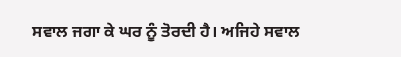ਸਵਾਲ ਜਗਾ ਕੇ ਘਰ ਨੂੰ ਤੋਰਦੀ ਹੈ। ਅਜਿਹੇ ਸਵਾਲ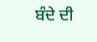ਬੰਦੇ ਦੀ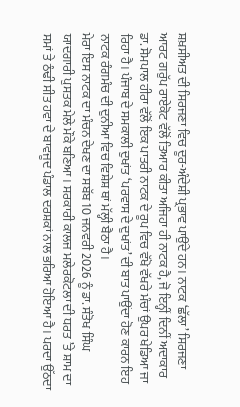ਸ਼ਖ਼ਸੀਅਤ ਦੀ ਸਿਰਜਣਾ ਵਿਚ ਦੂਰ-ਅੰਦੇਸ਼ੀ ਪ੍ਰਭਾਵ ਪਾਉਂਦੇ ਹਨ। ਨਾਟਕ ‘ਛੱਲਾ’ ਸਿਰਜਣਾ ਆਰਟ ਗਰੁੱਪ ਰਾਏਕੋਟ ਵੱਲੋਂ ਤਿਆਰ ਕੀਤਾ ਅਜਿਹਾ ਹੀ ਨਾਟਕ ਹੈ, ਜੋ ਇਨ੍ਹੀਂ ਦਿਨੀਂ ਅਦਾਕਾਰ ਡਾ. ਸੋਮਪਾਲ ਹੀਰਾ ਵੱਲੋਂ ਇਕ ਪਾਤਰੀ ਨਾਟਕ ਦੇ ਰੂਪ ਵਿਚ ਵੱਖੋ ਵੱਖਰੇ ਮੰਚਾਂ ਉਪਰ ਖੇਡਿਆ ਜਾ ਰਿਹਾ ਹੈ। ਪੰਜਾਬ ਦੇ ਸਮਕਾਲੀ ਦੁਖਾਂਤ ‘ਪਰਵਾਸ ਦੇ ਦੁਖਾਂਤ’ ਦੀ ਬਾਤ ਪਾਉਂਦਾ ਹੋਣ ਕਾਰਨ ਇਹ ਨਾਟਕ ਰੰਗਮੰਚ ਦੀ ਦੁਨੀਆ ਵਿਚ ਵਿਸ਼ੇਸ਼ ਥਾਂ ਮੱਲ੍ਹੀ ਬੈਠਾ ਹੈ।
ਮੇਰਾ ਇਸ ਨਾਟਕ ਦਾ ਮੰਚਨ ਦੇਖਣ ਦਾ ਸਬੱਬ 10 ਜਨਵਰੀ 2026 ਨੂੰ ਡਾ. ਸੰਤੋਖ ਸਿੰਘ ਯਾਦਗਾਰੀ ਪੁਸਤਕ ਮੇਲੇ ਮੌਕੇ ਬਣਿਆ। ਸਰਕਾਰੀ ਕਾਲਜ ਮਲੇਰਕੋਟਲਾ ਦੀ ਧਰਤ ’ਤੇ ਸ਼ਾਮ ਦਾ ਸਮਾਂ ਤੇ ਠੰਢੀ ਸੀਤ ਹਵਾ ਦੇ ਬਾਵਜੂਦ ਪੰਡਾਲ ਦਰਸ਼ਕਾਂ ਨਾਲ ਭਰਿਆ ਹੋਇਆ ਹੈ। ਪਰਦਾ ਉੱਠਦਾ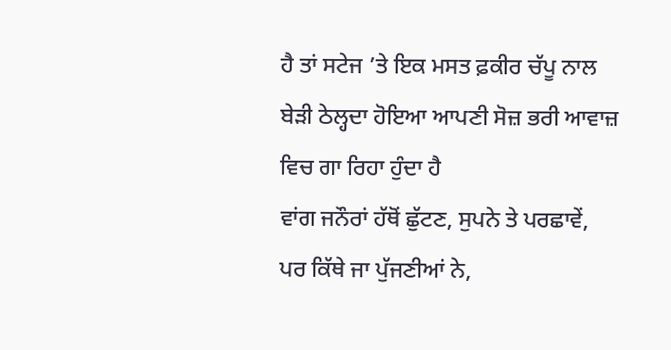ਹੈ ਤਾਂ ਸਟੇਜ ’ਤੇ ਇਕ ਮਸਤ ਫ਼ਕੀਰ ਚੱਪੂ ਨਾਲ ਬੇੜੀ ਠੇਲ੍ਹਦਾ ਹੋਇਆ ਆਪਣੀ ਸੋਜ਼ ਭਰੀ ਆਵਾਜ਼ ਵਿਚ ਗਾ ਰਿਹਾ ਹੁੰਦਾ ਹੈ
ਵਾਂਗ ਜਨੌਰਾਂ ਹੱਥੋਂ ਛੁੱਟਣ, ਸੁਪਨੇ ਤੇ ਪਰਛਾਵੇਂ,
ਪਰ ਕਿੱਥੇ ਜਾ ਪੁੱਜਣੀਆਂ ਨੇ,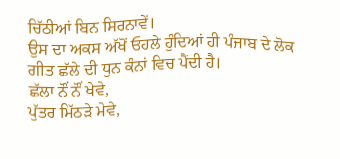ਚਿੱਠੀਆਂ ਬਿਨ ਸਿਰਨਾਵੇਂ।
ਉਸ ਦਾ ਅਕਸ ਅੱਖੋਂ ਓਹਲੇ ਹੁੰਦਿਆਂ ਹੀ ਪੰਜਾਬ ਦੇ ਲੋਕ ਗੀਤ ਛੱਲੇ ਦੀ ਧੁਨ ਕੰਨਾਂ ਵਿਚ ਪੈਂਦੀ ਹੈ।
ਛੱਲਾ ਨੌਂ ਨੌਂ ਖੇਵੇ,
ਪੁੱਤਰ ਮਿੱਠੜੇ ਮੇਵੇ,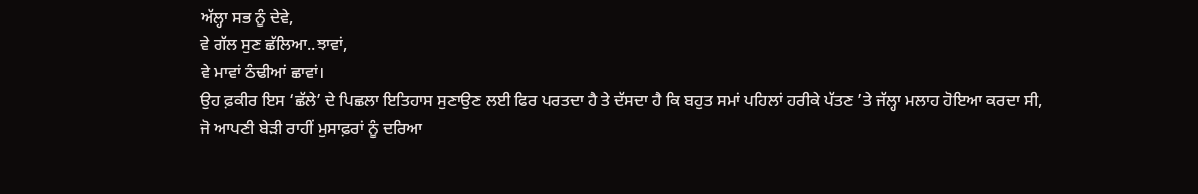ਅੱਲ੍ਹਾ ਸਭ ਨੂੰ ਦੇਵੇ,
ਵੇ ਗੱਲ ਸੁਣ ਛੱਲਿਆ..ਝਾਵਾਂ,
ਵੇ ਮਾਵਾਂ ਠੰਢੀਆਂ ਛਾਵਾਂ।
ਉਹ ਫ਼ਕੀਰ ਇਸ ‘ਛੱਲੇ’ ਦੇ ਪਿਛਲਾ ਇਤਿਹਾਸ ਸੁਣਾਉਣ ਲਈ ਫਿਰ ਪਰਤਦਾ ਹੈ ਤੇ ਦੱਸਦਾ ਹੈ ਕਿ ਬਹੁਤ ਸਮਾਂ ਪਹਿਲਾਂ ਹਰੀਕੇ ਪੱਤਣ ’ਤੇ ਜੱਲ੍ਹਾ ਮਲਾਹ ਹੋਇਆ ਕਰਦਾ ਸੀ, ਜੋ ਆਪਣੀ ਬੇੜੀ ਰਾਹੀਂ ਮੁਸਾਫ਼ਰਾਂ ਨੂੰ ਦਰਿਆ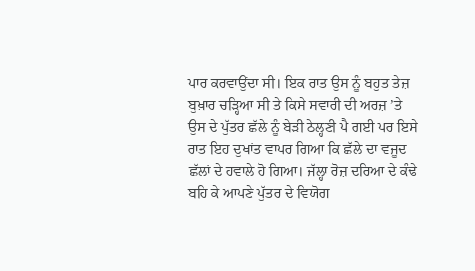ਪਾਰ ਕਰਵਾਉਂਦਾ ਸੀ। ਇਕ ਰਾਤ ਉਸ ਨੂੰ ਬਹੁਤ ਤੇਜ਼ ਬੁਖ਼ਾਰ ਚੜ੍ਹਿਆ ਸੀ ਤੇ ਕਿਸੇ ਸਵਾਰੀ ਦੀ ਅਰਜ਼ ’ਤੇ ਉਸ ਦੇ ਪੁੱਤਰ ਛੱਲੇ ਨੂੰ ਬੇੜੀ ਠੇਲ੍ਹਣੀ ਪੈ ਗਈ ਪਰ ਇਸੇ ਰਾਤ ਇਹ ਦੁਖਾਂਤ ਵਾਪਰ ਗਿਆ ਕਿ ਛੱਲੇ ਦਾ ਵਜੂਦ ਛੱਲਾਂ ਦੇ ਹਵਾਲੇ ਹੋ ਗਿਆ। ਜੱਲ੍ਹਾ ਰੋਜ਼ ਦਰਿਆ ਦੇ ਕੰਢੇ ਬਹਿ ਕੇ ਆਪਣੇ ਪੁੱਤਰ ਦੇ ਵਿਯੋਗ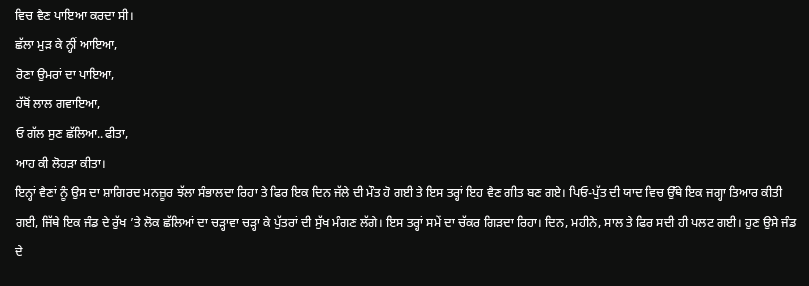ਵਿਚ ਵੈਣ ਪਾਇਆ ਕਰਦਾ ਸੀ।
ਛੱਲਾ ਮੁੜ ਕੇ ਨ੍ਹੀਂ ਆਇਆ,
ਰੋਣਾ ਉਮਰਾਂ ਦਾ ਪਾਇਆ,
ਹੱਥੋਂ ਲਾਲ ਗਵਾਇਆ,
ਓ ਗੱਲ ਸੁਣ ਛੱਲਿਆ..ਫੀਤਾ,
ਆਹ ਕੀ ਲੋਹੜਾ ਕੀਤਾ।
ਇਨ੍ਹਾਂ ਵੈਣਾਂ ਨੂੰ ਉਸ ਦਾ ਸ਼ਾਗਿਰਦ ਮਨਜ਼ੂਰ ਝੱਲਾ ਸੰਭਾਲਦਾ ਰਿਹਾ ਤੇ ਫਿਰ ਇਕ ਦਿਨ ਜੱਲੇ ਦੀ ਮੌਤ ਹੋ ਗਈ ਤੇ ਇਸ ਤਰ੍ਹਾਂ ਇਹ ਵੈਣ ਗੀਤ ਬਣ ਗਏ। ਪਿਓ-ਪੁੱਤ ਦੀ ਯਾਦ ਵਿਚ ਉੱਥੇ ਇਕ ਜਗ੍ਹਾ ਤਿਆਰ ਕੀਤੀ ਗਈ, ਜਿੱਥੇ ਇਕ ਜੰਡ ਦੇ ਰੁੱਖ ’ਤੇ ਲੋਕ ਛੱਲਿਆਂ ਦਾ ਚੜ੍ਹਾਵਾ ਚੜ੍ਹਾ ਕੇ ਪੁੱਤਰਾਂ ਦੀ ਸੁੱਖ ਮੰਗਣ ਲੱਗੇ। ਇਸ ਤਰ੍ਹਾਂ ਸਮੇਂ ਦਾ ਚੱਕਰ ਗਿੜਦਾ ਰਿਹਾ। ਦਿਨ, ਮਹੀਨੇ, ਸਾਲ ਤੇ ਫਿਰ ਸਦੀ ਹੀ ਪਲਟ ਗਈ। ਹੁਣ ਉਸੇ ਜੰਡ ਦੇ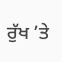ਰੁੱਖ ’ਤੇ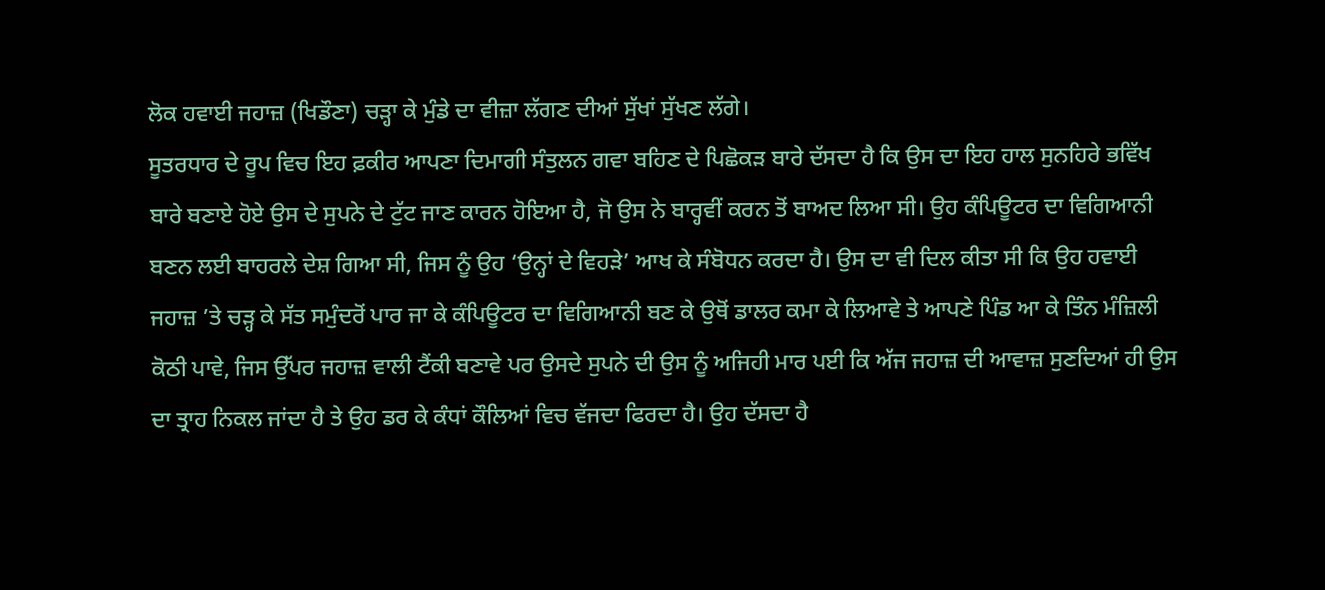ਲੋਕ ਹਵਾਈ ਜਹਾਜ਼ (ਖਿਡੌਣਾ) ਚੜ੍ਹਾ ਕੇ ਮੁੰਡੇ ਦਾ ਵੀਜ਼ਾ ਲੱਗਣ ਦੀਆਂ ਸੁੱਖਾਂ ਸੁੱਖਣ ਲੱਗੇ।
ਸੂਤਰਧਾਰ ਦੇ ਰੂਪ ਵਿਚ ਇਹ ਫ਼ਕੀਰ ਆਪਣਾ ਦਿਮਾਗੀ ਸੰਤੁਲਨ ਗਵਾ ਬਹਿਣ ਦੇ ਪਿਛੋਕੜ ਬਾਰੇ ਦੱਸਦਾ ਹੈ ਕਿ ਉਸ ਦਾ ਇਹ ਹਾਲ ਸੁਨਹਿਰੇ ਭਵਿੱਖ ਬਾਰੇ ਬਣਾਏ ਹੋਏ ਉਸ ਦੇ ਸੁਪਨੇ ਦੇ ਟੁੱਟ ਜਾਣ ਕਾਰਨ ਹੋਇਆ ਹੈ, ਜੋ ਉਸ ਨੇ ਬਾਰ੍ਹਵੀਂ ਕਰਨ ਤੋਂ ਬਾਅਦ ਲਿਆ ਸੀ। ਉਹ ਕੰਪਿਊਟਰ ਦਾ ਵਿਗਿਆਨੀ ਬਣਨ ਲਈ ਬਾਹਰਲੇ ਦੇਸ਼ ਗਿਆ ਸੀ, ਜਿਸ ਨੂੰ ਉਹ ‘ਉਨ੍ਹਾਂ ਦੇ ਵਿਹੜੇ’ ਆਖ ਕੇ ਸੰਬੋਧਨ ਕਰਦਾ ਹੈ। ਉਸ ਦਾ ਵੀ ਦਿਲ ਕੀਤਾ ਸੀ ਕਿ ਉਹ ਹਵਾਈ ਜਹਾਜ਼ ’ਤੇ ਚੜ੍ਹ ਕੇ ਸੱਤ ਸਮੁੰਦਰੋਂ ਪਾਰ ਜਾ ਕੇ ਕੰਪਿਊਟਰ ਦਾ ਵਿਗਿਆਨੀ ਬਣ ਕੇ ਉਥੋਂ ਡਾਲਰ ਕਮਾ ਕੇ ਲਿਆਵੇ ਤੇ ਆਪਣੇ ਪਿੰਡ ਆ ਕੇ ਤਿੰਨ ਮੰਜ਼ਿਲੀ ਕੋਠੀ ਪਾਵੇ, ਜਿਸ ਉੱਪਰ ਜਹਾਜ਼ ਵਾਲੀ ਟੈਂਕੀ ਬਣਾਵੇ ਪਰ ਉਸਦੇ ਸੁਪਨੇ ਦੀ ਉਸ ਨੂੰ ਅਜਿਹੀ ਮਾਰ ਪਈ ਕਿ ਅੱਜ ਜਹਾਜ਼ ਦੀ ਆਵਾਜ਼ ਸੁਣਦਿਆਂ ਹੀ ਉਸ ਦਾ ਤ੍ਰਾਹ ਨਿਕਲ ਜਾਂਦਾ ਹੈ ਤੇ ਉਹ ਡਰ ਕੇ ਕੰਧਾਂ ਕੌਲਿਆਂ ਵਿਚ ਵੱਜਦਾ ਫਿਰਦਾ ਹੈ। ਉਹ ਦੱਸਦਾ ਹੈ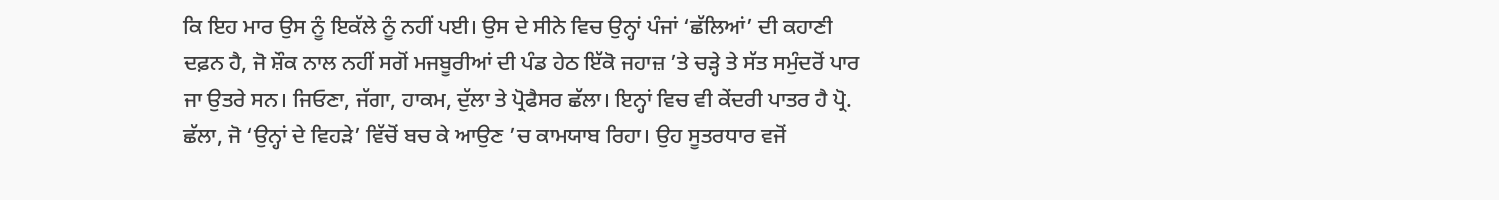ਕਿ ਇਹ ਮਾਰ ਉਸ ਨੂੰ ਇਕੱਲੇ ਨੂੰ ਨਹੀਂ ਪਈ। ਉਸ ਦੇ ਸੀਨੇ ਵਿਚ ਉਨ੍ਹਾਂ ਪੰਜਾਂ ‘ਛੱਲਿਆਂ’ ਦੀ ਕਹਾਣੀ ਦਫ਼ਨ ਹੈ, ਜੋ ਸ਼ੌਕ ਨਾਲ ਨਹੀਂ ਸਗੋਂ ਮਜਬੂਰੀਆਂ ਦੀ ਪੰਡ ਹੇਠ ਇੱਕੋ ਜਹਾਜ਼ ’ਤੇ ਚੜ੍ਹੇ ਤੇ ਸੱਤ ਸਮੁੰਦਰੋਂ ਪਾਰ ਜਾ ਉਤਰੇ ਸਨ। ਜਿਓਣਾ, ਜੱਗਾ, ਹਾਕਮ, ਦੁੱਲਾ ਤੇ ਪ੍ਰੋਫੈਸਰ ਛੱਲਾ। ਇਨ੍ਹਾਂ ਵਿਚ ਵੀ ਕੇਂਦਰੀ ਪਾਤਰ ਹੈ ਪ੍ਰੋ. ਛੱਲਾ, ਜੋ ‘ਉਨ੍ਹਾਂ ਦੇ ਵਿਹੜੇ’ ਵਿੱਚੋਂ ਬਚ ਕੇ ਆਉਣ ’ਚ ਕਾਮਯਾਬ ਰਿਹਾ। ਉਹ ਸੂਤਰਧਾਰ ਵਜੋਂ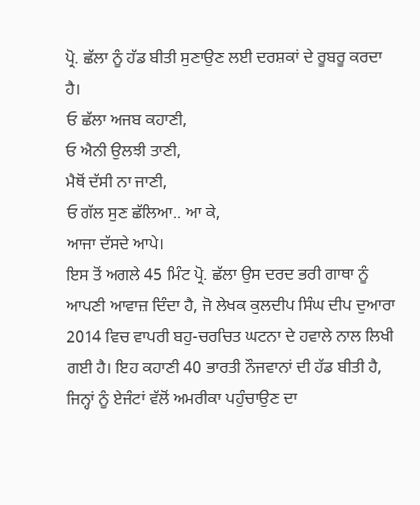ਪ੍ਰੋ. ਛੱਲਾ ਨੂੰ ਹੱਡ ਬੀਤੀ ਸੁਣਾਉਣ ਲਈ ਦਰਸ਼ਕਾਂ ਦੇ ਰੂਬਰੂ ਕਰਦਾ ਹੈ।
ਓ ਛੱਲਾ ਅਜਬ ਕਹਾਣੀ,
ਓ ਐਨੀ ਉਲਝੀ ਤਾਣੀ,
ਮੈਥੋਂ ਦੱਸੀ ਨਾ ਜਾਣੀ,
ਓ ਗੱਲ ਸੁਣ ਛੱਲਿਆ.. ਆ ਕੇ,
ਆਜਾ ਦੱਸਦੇ ਆਪੇ।
ਇਸ ਤੋਂ ਅਗਲੇ 45 ਮਿੰਟ ਪ੍ਰੋ. ਛੱਲਾ ਉਸ ਦਰਦ ਭਰੀ ਗਾਥਾ ਨੂੰ ਆਪਣੀ ਆਵਾਜ਼ ਦਿੰਦਾ ਹੈ, ਜੋ ਲੇਖਕ ਕੁਲਦੀਪ ਸਿੰਘ ਦੀਪ ਦੁਆਰਾ 2014 ਵਿਚ ਵਾਪਰੀ ਬਹੁ-ਚਰਚਿਤ ਘਟਨਾ ਦੇ ਹਵਾਲੇ ਨਾਲ ਲਿਖੀ ਗਈ ਹੈ। ਇਹ ਕਹਾਣੀ 40 ਭਾਰਤੀ ਨੌਜਵਾਨਾਂ ਦੀ ਹੱਡ ਬੀਤੀ ਹੈ, ਜਿਨ੍ਹਾਂ ਨੂੰ ਏਜੰਟਾਂ ਵੱਲੋਂ ਅਮਰੀਕਾ ਪਹੁੰਚਾਉਣ ਦਾ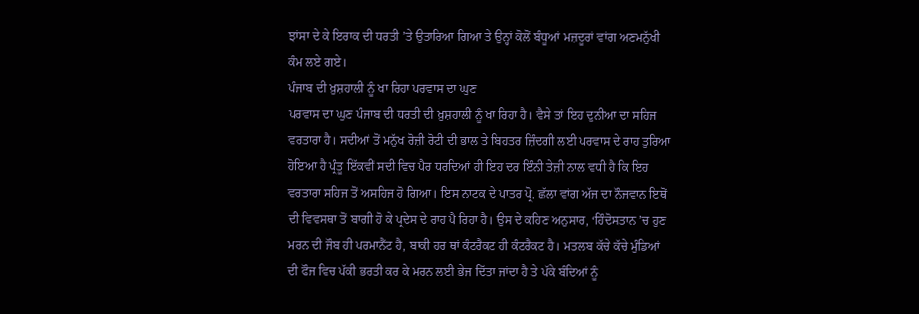ਝਾਂਸਾ ਦੇ ਕੇ ਇਰਾਕ ਦੀ ਧਰਤੀ ’ਤੇ ਉਤਾਰਿਆ ਗਿਆ ਤੇ ਉਨ੍ਹਾਂ ਕੋਲੋਂ ਬੰਧੂਆਂ ਮਜ਼ਦੂਰਾਂ ਵਾਂਗ ਅਣਮਨੁੱਖੀ ਕੰਮ ਲਏ ਗਏ।
ਪੰਜਾਬ ਦੀ ਖ਼ੁਸ਼ਹਾਲੀ ਨੂੰ ਖਾ ਰਿਹਾ ਪਰਵਾਸ ਦਾ ਘੁਣ
ਪਰਵਾਸ ਦਾ ਘੁਣ ਪੰਜਾਬ ਦੀ ਧਰਤੀ ਦੀ ਖ਼ੁਸ਼ਹਾਲੀ ਨੂੰ ਖਾ ਰਿਹਾ ਹੈ। ਵੈਸੇ ਤਾਂ ਇਹ ਦੁਨੀਆ ਦਾ ਸਹਿਜ ਵਰਤਾਰਾ ਹੈ। ਸਦੀਆਂ ਤੋਂ ਮਨੁੱਖ ਰੋਜ਼ੀ ਰੋਟੀ ਦੀ ਭਾਲ ਤੇ ਬਿਹਤਰ ਜ਼ਿੰਦਗੀ ਲਈ ਪਰਵਾਸ ਦੇ ਰਾਹ ਤੁਰਿਆ ਹੋਇਆ ਹੈ ਪ੍ਰੰਤੂ ਇੱਕਵੀਂ ਸਦੀ ਵਿਚ ਪੈਰ ਧਰਦਿਆਂ ਹੀ ਇਹ ਦਰ ਇੰਨੀ ਤੇਜ਼ੀ ਨਾਲ ਵਧੀ ਹੈ ਕਿ ਇਹ ਵਰਤਾਰਾ ਸਹਿਜ ਤੋਂ ਅਸਹਿਜ ਹੋ ਗਿਆ। ਇਸ ਨਾਟਕ ਦੇ ਪਾਤਰ ਪ੍ਰੋ. ਛੱਲਾ ਵਾਂਗ ਅੱਜ ਦਾ ਨੌਜਵਾਨ ਇਥੋਂ ਦੀ ਵਿਵਸਥਾ ਤੋਂ ਬਾਗੀ ਹੋ ਕੇ ਪ੍ਰਦੇਸ ਦੇ ਰਾਹ ਪੈ ਰਿਹਾ ਹੈ। ਉਸ ਦੇ ਕਹਿਣ ਅਨੁਸਾਰ, ‘ਹਿੰਦੋਸਤਾਨ ’ਚ ਹੁਣ ਮਰਨ ਦੀ ਜੌਬ ਹੀ ਪਰਮਾਨੈਂਟ ਹੈ, ਬਾਕੀ ਹਰ ਥਾਂ ਕੰਟਰੈਕਟ ਹੀ ਕੰਟਰੈਕਟ ਹੈ। ਮਤਲਬ ਕੱਚੇ ਕੱਚੇ ਮੁੰਡਿਆਂ ਦੀ ਫੌਜ ਵਿਚ ਪੱਕੀ ਭਰਤੀ ਕਰ ਕੇ ਮਰਨ ਲਈ ਭੇਜ ਦਿੱਤਾ ਜਾਂਦਾ ਹੈ ਤੇ ਪੱਕੇ ਬੰਦਿਆਂ ਨੂੰ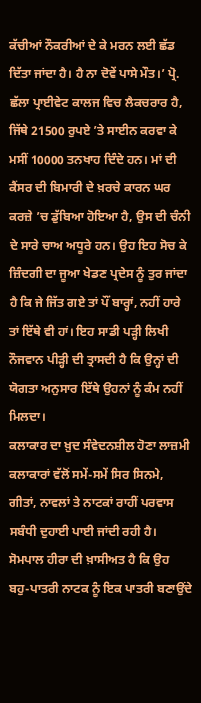ਕੱਚੀਆਂ ਨੌਕਰੀਆਂ ਦੇ ਕੇ ਮਰਨ ਲਈ ਛੱਡ ਦਿੱਤਾ ਜਾਂਦਾ ਹੈ। ਹੈ ਨਾ ਦੋਵੇਂ ਪਾਸੇ ਮੌਤ।’ ਪ੍ਰੋ. ਛੱਲਾ ਪ੍ਰਾਈਵੇਟ ਕਾਲਜ ਵਿਚ ਲੈਕਚਰਾਰ ਹੈ, ਜਿੱਥੇ 21500 ਰੁਪਏ ’ਤੇ ਸਾਈਨ ਕਰਵਾ ਕੇ ਮਸੀਂ 10000 ਤਨਖਾਹ ਦਿੰਦੇ ਹਨ। ਮਾਂ ਦੀ ਕੈਂਸਰ ਦੀ ਬਿਮਾਰੀ ਦੇ ਖ਼ਰਚੇ ਕਾਰਨ ਘਰ ਕਰਜ਼ੇ ’ਚ ਡੁੱਬਿਆ ਹੋਇਆ ਹੈ, ਉਸ ਦੀ ਚੰਨੀ ਦੇ ਸਾਰੇ ਚਾਅ ਅਧੂਰੇ ਹਨ। ਉਹ ਇਹ ਸੋਚ ਕੇ ਜ਼ਿੰਦਗੀ ਦਾ ਜੂਆ ਖੇਡਣ ਪ੍ਰਦੇਸ ਨੂੰ ਤੁਰ ਜਾਂਦਾ ਹੈ ਕਿ ਜੇ ਜਿੱਤ ਗਏ ਤਾਂ ਪੌਂ ਬਾਰ੍ਹਾਂ, ਨਹੀਂ ਹਾਰੇ ਤਾਂ ਇੱਥੇ ਵੀ ਹਾਂ। ਇਹ ਸਾਡੀ ਪੜ੍ਹੀ ਲਿਖੀ ਨੌਜਵਾਨ ਪੀੜ੍ਹੀ ਦੀ ਤ੍ਰਾਸਦੀ ਹੈ ਕਿ ਉਨ੍ਹਾਂ ਦੀ ਯੋਗਤਾ ਅਨੁਸਾਰ ਇੱਥੇ ਉਹਨਾਂ ਨੂੰ ਕੰਮ ਨਹੀਂ ਮਿਲਦਾ।
ਕਲਾਕਾਰ ਦਾ ਖ਼ੁਦ ਸੰਵੇਦਨਸ਼ੀਲ ਹੋਣਾ ਲਾਜ਼ਮੀ
ਕਲਾਕਾਰਾਂ ਵੱਲੋਂ ਸਮੇਂ-ਸਮੇਂ ਸਿਰ ਸਿਨਮੇ, ਗੀਤਾਂ, ਨਾਵਲਾਂ ਤੇ ਨਾਟਕਾਂ ਰਾਹੀਂ ਪਰਵਾਸ ਸਬੰਧੀ ਦੁਹਾਈ ਪਾਈ ਜਾਂਦੀ ਰਹੀ ਹੈ। ਸੋਮਪਾਲ ਹੀਰਾ ਦੀ ਖ਼ਾਸੀਅਤ ਹੈ ਕਿ ਉਹ ਬਹੁ-ਪਾਤਰੀ ਨਾਟਕ ਨੂੰ ਇਕ ਪਾਤਰੀ ਬਣਾਉਂਦੇ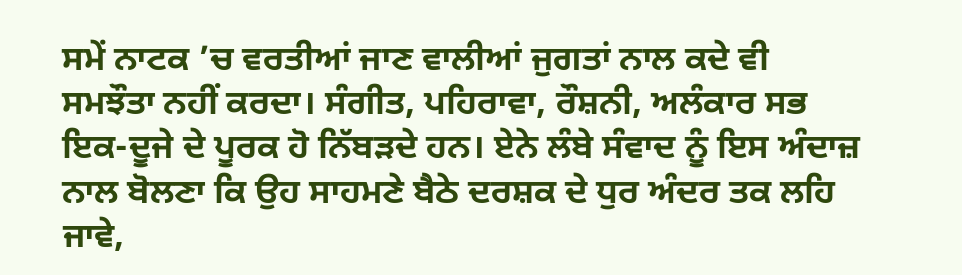ਸਮੇਂ ਨਾਟਕ ’ਚ ਵਰਤੀਆਂ ਜਾਣ ਵਾਲੀਆਂ ਜੁਗਤਾਂ ਨਾਲ ਕਦੇ ਵੀ ਸਮਝੌਤਾ ਨਹੀਂ ਕਰਦਾ। ਸੰਗੀਤ, ਪਹਿਰਾਵਾ, ਰੌਸ਼ਨੀ, ਅਲੰਕਾਰ ਸਭ ਇਕ-ਦੂਜੇ ਦੇ ਪੂਰਕ ਹੋ ਨਿੱਬੜਦੇ ਹਨ। ਏਨੇ ਲੰਬੇ ਸੰਵਾਦ ਨੂੰ ਇਸ ਅੰਦਾਜ਼ ਨਾਲ ਬੋਲਣਾ ਕਿ ਉਹ ਸਾਹਮਣੇ ਬੈਠੇ ਦਰਸ਼ਕ ਦੇ ਧੁਰ ਅੰਦਰ ਤਕ ਲਹਿ ਜਾਵੇ,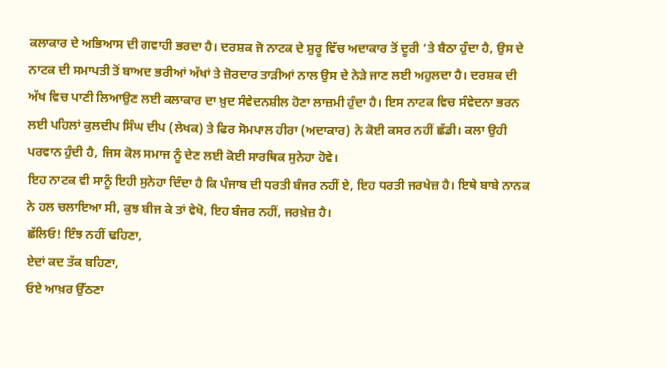ਕਲਾਕਾਰ ਦੇ ਅਭਿਆਸ ਦੀ ਗਵਾਹੀ ਭਰਦਾ ਹੈ। ਦਰਸ਼ਕ ਜੋ ਨਾਟਕ ਦੇ ਸ਼ੁਰੂ ਵਿੱਚ ਅਦਾਕਾਰ ਤੋਂ ਦੂਰੀ ’ਤੇ ਬੈਠਾ ਹੁੰਦਾ ਹੈ, ਉਸ ਦੇ ਨਾਟਕ ਦੀ ਸਮਾਪਤੀ ਤੋਂ ਬਾਅਦ ਭਰੀਆਂ ਅੱਖਾਂ ਤੇ ਜ਼ੋਰਦਾਰ ਤਾੜੀਆਂ ਨਾਲ ਉਸ ਦੇ ਨੇੜੇ ਜਾਣ ਲਈ ਅਹੁਲਦਾ ਹੈ। ਦਰਸ਼ਕ ਦੀ ਅੱਖ ਵਿਚ ਪਾਣੀ ਲਿਆਉਣ ਲਈ ਕਲਾਕਾਰ ਦਾ ਖ਼ੁਦ ਸੰਵੇਦਨਸ਼ੀਲ ਹੋਣਾ ਲਾਜ਼ਮੀ ਹੁੰਦਾ ਹੈ। ਇਸ ਨਾਟਕ ਵਿਚ ਸੰਵੇਦਨਾ ਭਰਨ ਲਈ ਪਹਿਲਾਂ ਕੁਲਦੀਪ ਸਿੰਘ ਦੀਪ (ਲੇਖਕ) ਤੇ ਫਿਰ ਸੋਮਪਾਲ ਹੀਰਾ (ਅਦਾਕਾਰ) ਨੇ ਕੋਈ ਕਸਰ ਨਹੀਂ ਛੱਡੀ। ਕਲਾ ਉਹੀ ਪਰਵਾਨ ਹੁੰਦੀ ਹੈ, ਜਿਸ ਕੋਲ ਸਮਾਜ ਨੂੰ ਦੇਣ ਲਈ ਕੋਈ ਸਾਰਥਿਕ ਸੁਨੇਹਾ ਹੋਵੇ।
ਇਹ ਨਾਟਕ ਵੀ ਸਾਨੂੰ ਇਹੀ ਸੁਨੇਹਾ ਦਿੰਦਾ ਹੈ ਕਿ ਪੰਜਾਬ ਦੀ ਧਰਤੀ ਬੰਜਰ ਨਹੀਂ ਏ, ਇਹ ਧਰਤੀ ਜਰਖੇਜ਼ ਹੈ। ਇਥੇ ਬਾਬੇ ਨਾਨਕ ਨੇ ਹਲ ਚਲਾਇਆ ਸੀ, ਕੁਝ ਬੀਜ ਕੇ ਤਾਂ ਵੇਖੋ, ਇਹ ਬੰਜਰ ਨਹੀਂ, ਜਰਖ਼ੇਜ਼ ਹੈ।
ਛੱਲਿਓ! ਇੰਝ ਨਹੀਂ ਢਹਿਣਾ,
ਏਦਾਂ ਕਦ ਤੱਕ ਬਹਿਣਾ,
ਓਏ ਆਖ਼ਰ ਉੱਠਣਾ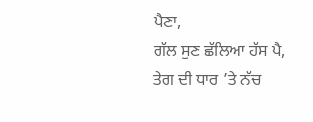ਪੈਣਾ,
ਗੱਲ ਸੁਣ ਛੱਲਿਆ ਹੱਸ ਪੈ,
ਤੇਗ ਦੀ ਧਾਰ ’ਤੇ ਨੱਚ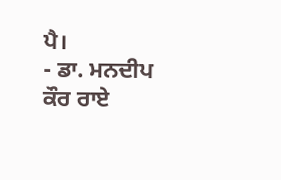ਪੈ।
- ਡਾ. ਮਨਦੀਪ ਕੌਰ ਰਾਏ